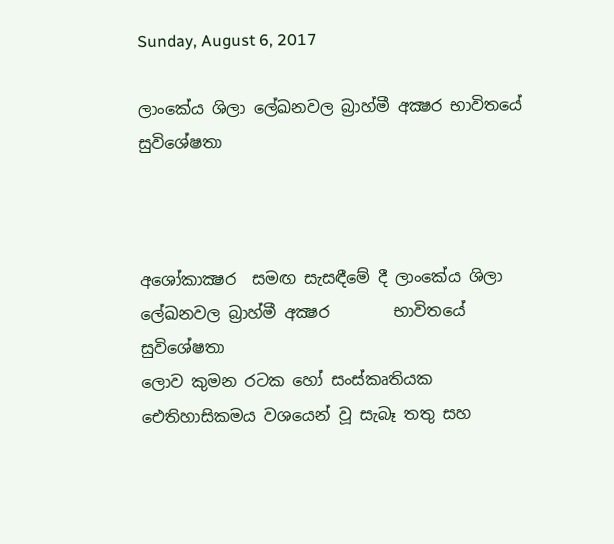Sunday, August 6, 2017

ලාංකේය ශිලා ලේඛනවල බ්‍රාහ්මී අක්‍ෂර භාවිතයේ සුවිශේෂතා



අශෝකාක්‍ෂර  සමඟ සැසඳීමේ දී ලාංකේය ශිලා ලේඛනවල බ්‍රාහ්මී අක්‍ෂර        භාවිතයේ සුවිශේෂතා
ලොව කුමන රටක හෝ සංස්කෘතියක ඓතිහාසිකමය වශයෙන් වූ සැබෑ තතු සහ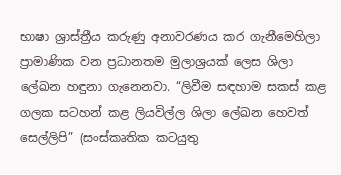භාෂා ශ්‍රාස්ත්‍රීය කරුණු අනාවරණය කර ගැනීමෙහිලා ප්‍රාමාණික වන ප්‍රධානතම මුලාශ්‍රයක් ලෙස ශිලා ලේඛන හඳුනා ගැනෙනවා. “ලිවීම සඳහාම සකස් කළ ගලක සටහන් කළ ලියවිල්ල ශිලා ලේඛන හෙවත් සෙල්ලිපි” (සංස්කෘතික කටයුතු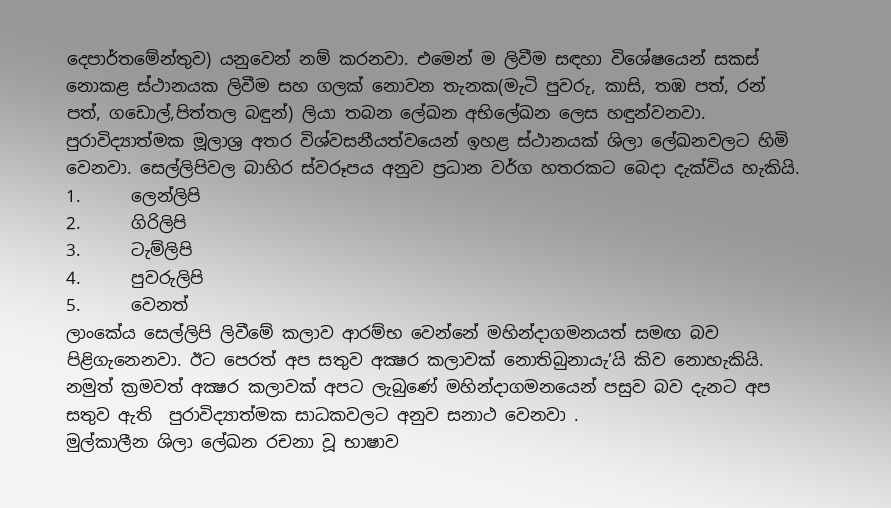දෙපාර්තමේන්තුව) යනුවෙන් නම් කරනවා. එමෙන් ම ලිවීම සඳහා විශේෂයෙන් සකස්  නොකළ ස්ථානයක ලිවීම සහ ගලක් නොවන තැනක(මැටි පුවරු, කාසි, තඹ පත්, රන් පත්, ගඩොල්,පිත්තල බඳුන්) ලියා තබන ලේඛන අභිලේඛන ලෙස හඳුන්වනවා. පුරාවිද්‍යාත්මක මූලාශ්‍ර අතර විශ්වසනීයත්වයෙන් ඉහළ ස්ථානයක් ශිලා ලේඛනවලට හිමි වෙනවා. සෙල්ලිපිවල බාහිර ස්වරූපය අනුව ප්‍රධාන වර්ග හතරකට බෙදා දැක්විය හැකියි.
1.      ලෙන්ලිපි
2.      ගිරිලිපි
3.      ටැම්ලිපි
4.      පුවරුලිපි
5.      වෙනත්
ලාංකේය සෙල්ලිපි ලිවීමේ කලාව ආරම්භ වෙන්නේ මහින්දාගමනයත් සමඟ බව පිළිගැනෙනවා. ඊට පෙරත් අප සතුව අක්‍ෂර කලාවක් නොතිබුනායැ’යි කිව නොහැකියි. නමුත් ක්‍රමවත් අක්‍ෂර කලාවක් අපට ලැබුණේ මහින්දාගමනයෙන් පසුව බව දැනට අප සතුව ඇති  පුරාවිද්‍යාත්මක සාධකවලට අනුව සනාථ වෙනවා .
මුල්කාලීන ශිලා ලේඛන රචනා වූ භාෂාව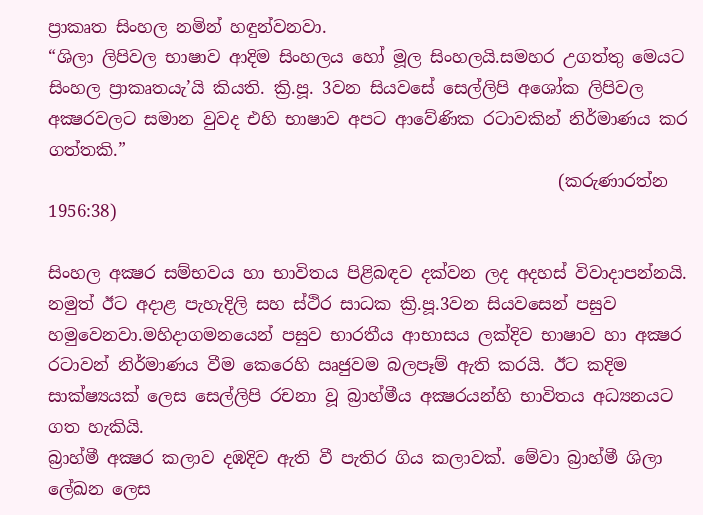ප්‍රාකෘත සිංහල නමින් හඳුන්වනවා.
“ශිලා ලිපිවල භාෂාව ආදිම සිංහලය හෝ මූල සිංහලයි.සමහර උගත්තු මෙයට සිංහල ප්‍රාකෘතයැ’යි කියති. ක්‍රි.පූ. 3වන සියවසේ සෙල්ලිපි අශෝක ලිපිවල අක්‍ෂරවලට සමාන වුවද එහි භාෂාව අපට ආවේණික රටාවකින් නිර්මාණය කර ගත්තකි.”
                                                            (කරුණාරත්න 1956:38)

සිංහල අක්‍ෂර සම්භවය හා භාවිතය පිළිබඳව දක්වන ලද අදහස් විවාදාපන්නයි. නමුත් ඊට අදාළ පැහැදිලි සහ ස්ථිර සාධක ක්‍රි.පූ.3වන සියවසෙන් පසුව හමුවෙනවා.මහිදාගමනයෙන් පසුව භාරතීය ආභාසය ලක්දිව භාෂාව හා අක්‍ෂර රටාවන් නිර්මාණය වීම කෙරෙහි ඍජුවම බලපෑම් ඇති කරයි. ඊට කදිම සාක්ෂ්‍යයක් ලෙස සෙල්ලිපි රචනා වූ බ්‍රාහ්මීය අක්‍ෂරයන්හි භාවිතය අධ්‍යනයට ගත හැකියි.
බ්‍රාහ්මී අක්‍ෂර කලාව දඹදිව ඇති වී පැතිර ගිය කලාවක්. මේවා බ්‍රාහ්මී ශිලා ලේඛන ලෙස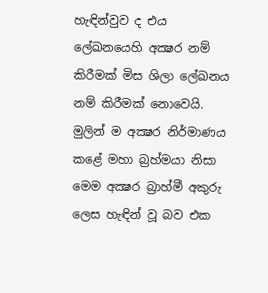හැඳින්වුව ද එය ලේඛනයෙහි අක්‍ෂර නම් කිරීමක් මිස ශිලා ලේඛනය නම් කිරීමක් නොවෙයි. මුලින් ම අක්‍ෂර නිර්මාණය කළේ මහා බ්‍රහ්මයා නිසා මෙම අක්‍ෂර බ්‍රාහ්මී අකුරු ලෙස හැඳින් වූ බව එක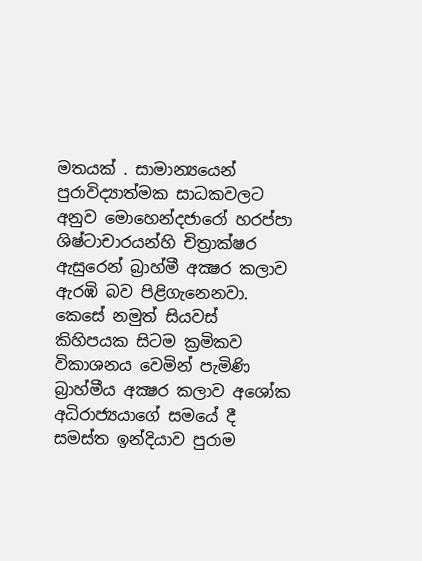මතයක් . සාමාන්‍යයෙන් පුරාවිද්‍යාත්මක සාධකවලට අනුව මොහෙන්දජාරෝ හරප්පා ශිෂ්ටාචාරයන්හි චිත්‍රාක්ෂර ඇසුරෙන් බ්‍රාහ්මී අක්‍ෂර කලාව ඇරඹි බව පිළිගැනෙනවා. කෙසේ නමුත් සියවස් කිහිපයක සිටම ක්‍රමිකව විකාශනය වෙමින් පැමිණි බ්‍රාහ්මීය අක්‍ෂර කලාව අශෝක අධිරාජ්‍යයාගේ සමයේ දී සමස්ත ඉන්දියාව පුරාම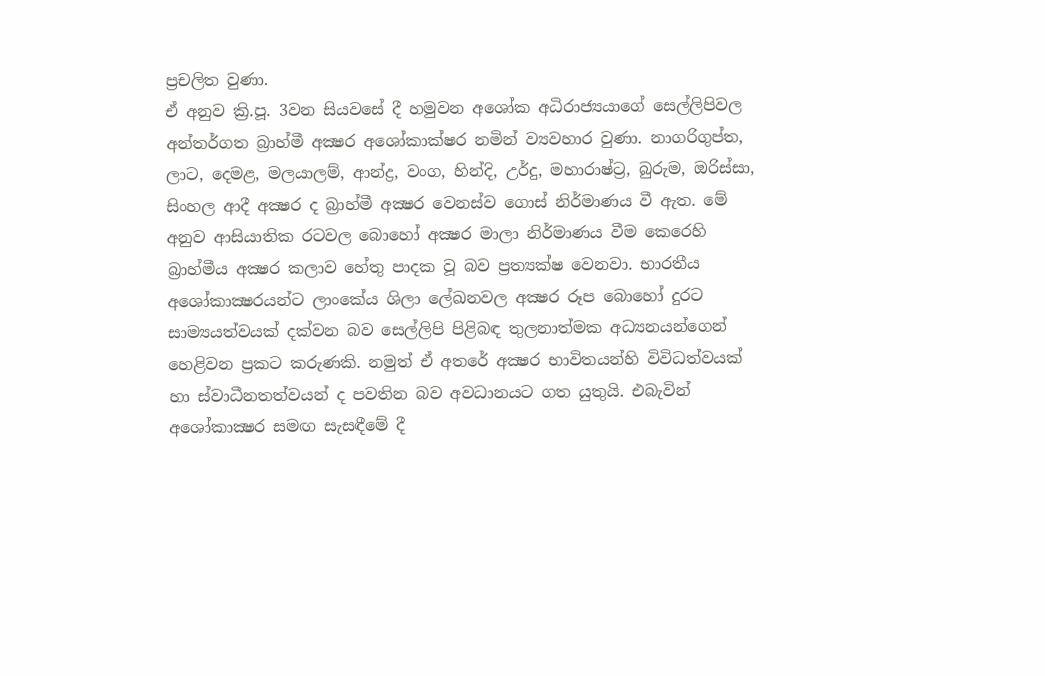ප්‍රචලිත වුණා.
ඒ අනුව ක්‍රි.පූ. 3වන සියවසේ දී හමුවන අශෝක අධිරාජ්‍යයාගේ සෙල්ලිපිවල අන්තර්ගත බ්‍රාහ්මී අක්‍ෂර අශෝකාක්ෂර නමින් ව්‍යවහාර වුණා. නාගරිගුප්ත, ලාට, දෙමළ, මලයාලම්, ආන්ද්‍ර, වංග, හින්දි, උර්දු, මහාරාෂ්ට්‍ර, බුරුම, ඔරිස්සා, සිංහල ආදී අක්‍ෂර ද බ්‍රාහ්මී අක්‍ෂර වෙනස්ව ගොස් නිර්මාණය වී ඇත. මේ අනුව ආසියාතික රටවල බොහෝ අක්‍ෂර මාලා නිර්මාණය වීම කෙරෙහි බ්‍රාහ්මීය අක්‍ෂර කලාව හේතු පාදක වූ බව ප්‍රත්‍යක්ෂ වෙනවා. භාරතීය අශෝකාක්‍ෂරයන්ට ලාංකේය ශිලා ලේඛනවල අක්‍ෂර රූප බොහෝ දුරට සාම්‍යයත්වයක් දක්වන බව සෙල්ලිපි පිළිබඳ තුලනාත්මක අධ්‍යනයන්ගෙන් හෙළිවන ප්‍රකට කරුණකි. නමුත් ඒ අතරේ අක්‍ෂර භාවිතයන්හි විවිධත්වයක් හා ස්වාධීනතත්වයන් ද පවතින බව අවධානයට ගත යුතුයි. එබැවින් අශෝකාක්‍ෂර සමඟ සැසඳීමේ දී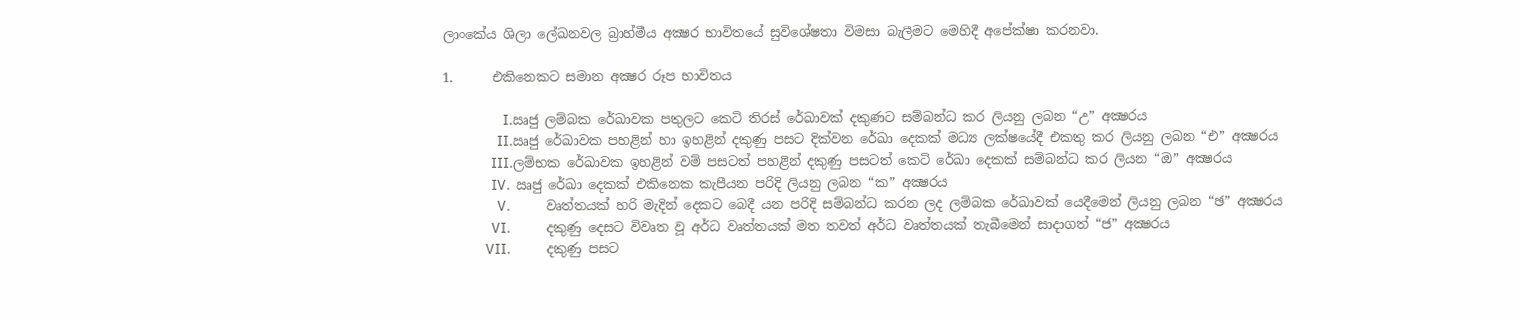ලාංකේය ශිලා ලේඛනවල බ්‍රාහ්මීය අක්‍ෂර භාවිතයේ සුවිශේෂතා විමසා බැලීමට මෙහිදී අපේක්ෂා කරනවා.

1.      එකිනෙකට සමාන අක්‍ෂර රූප භාවිතය

                    I.ඍජු ලම්බක රේඛාවක පතුලට කෙටි තිරස් රේඛාවක් දකුණට සම්බන්ධ කර ලියනු ලබන “උ” අක්‍ෂරය
                  II.ඍජු රේඛාවක පහළින් හා ඉහළින් දකුණු පසට දික්වන රේඛා දෙකක් මධ්‍ය ලක්ෂයේදී එකතු කර ලියනු ලබන “එ” අක්‍ෂරය
                III.ලම්භක රේඛාවක ඉහළින් වම් පසටත් පහළින් දකුණු පසටත් කෙටි රේඛා දෙකක් සම්බන්ධ කර ලියන “ඔ” අක්‍ෂරය
                IV.  ඍජු රේඛා දෙකක් එකිනෙක කැපීයන පරිදි ලියනු ලබන “ක” අක්‍ෂරය
                  V.            වෘත්තයක් හරි මැදින් දෙකට බෙදී යන පරිදි සම්බන්ධ කරන ලද ලම්බක රේඛාවක් යෙදීමෙන් ලියනු ලබන “ඡ” අක්‍ෂරය
                VI.            දකුණු දෙසට විවෘත වූ අර්ධ වෘත්තයක් මත තවත් අර්ධ වෘත්තයක් තැබීමෙන් සාදාගත් “ජ” අක්‍ෂරය
              VII.            දකුණු පසට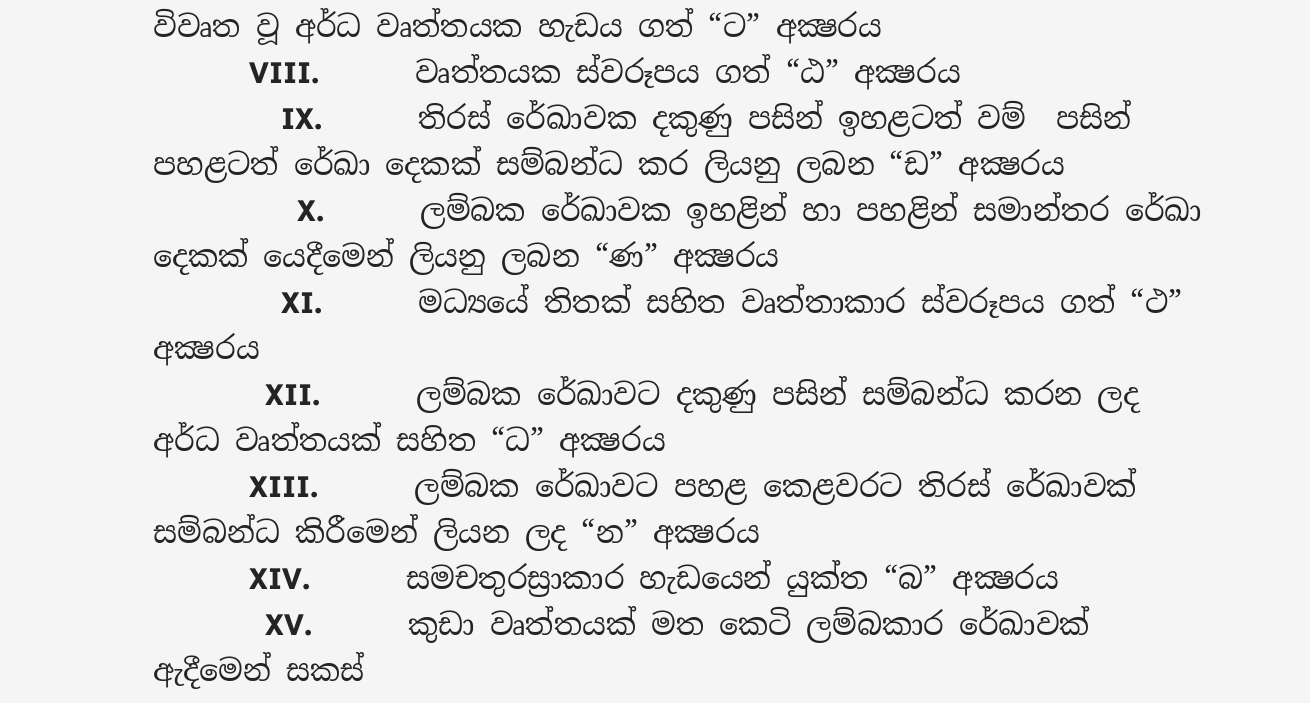විවෘත වූ අර්ධ වෘත්තයක හැඩය ගත් “ට” අක්‍ෂරය
            VIII.            වෘත්තයක ස්වරූපය ගත් “ඨ” අක්‍ෂරය
                IX.            තිරස් රේඛාවක දකුණු පසින් ඉහළටත් වම්  පසින් පහළටත් රේඛා දෙකක් සම්බන්ධ කර ලියනු ලබන “ඩ” අක්‍ෂරය
                  X.            ලම්බක රේඛාවක ඉහළින් හා පහළින් සමාන්තර රේඛා දෙකක් යෙදීමෙන් ලියනු ලබන “ණ” අක්‍ෂරය
                XI.            මධ්‍යයේ තිතක් සහිත වෘත්තාකාර ස්වරූපය ගත් “ථ” අක්‍ෂරය
              XII.            ලම්බක රේඛාවට දකුණු පසින් සම්බන්ධ කරන ලද අර්ධ වෘත්තයක් සහිත “ධ” අක්‍ෂරය
            XIII.            ලම්බක රේඛාවට පහළ කෙළවරට තිරස් රේඛාවක් සම්බන්ධ කිරීමෙන් ලියන ලද “න” අක්‍ෂරය
            XIV.            සමචතුරස්‍රාකාර හැඩයෙන් යුක්ත “බ” අක්‍ෂරය
              XV.            කුඩා වෘත්තයක් මත කෙටි ලම්බකාර රේඛාවක් ඇදීමෙන් සකස්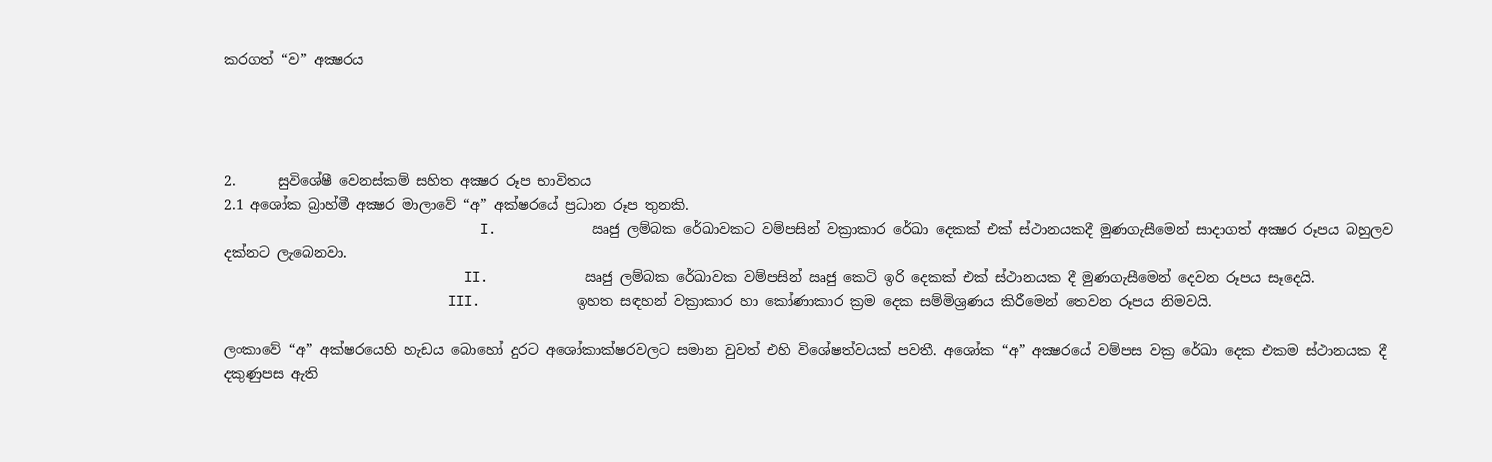කරගත් “ව” අක්‍ෂරය




2.      සුවිශේෂී වෙනස්කම් සහිත අක්‍ෂර රූප භාවිතය
2.1 අශෝක බ්‍රාහ්මී අක්‍ෂර මාලාවේ “අ” අක්ෂරයේ ප්‍රධාන රූප තුනකි.
                                I.            ඍජු ලම්බක රේඛාවකට වම්පසින් වක්‍රාකාර රේඛා දෙකක් එක් ස්ථානයකදී මුණගැසීමෙන් සාදාගත් අක්‍ෂර රූපය බහුලව දක්නට ලැබෙනවා.
                              II.            ඍජු ලම්බක රේඛාවක වම්පසින් ඍජු කෙටි ඉරි දෙකක් එක් ස්ථානයක දී මුණගැසීමෙන් දෙවන රූපය සෑදෙයි.
                            III.            ඉහත සඳහන් වක්‍රාකාර හා කෝණාකාර ක්‍රම දෙක සම්මිශ්‍රණය කිරීමෙන් තෙවන රූපය නිමවයි.

ලංකාවේ “අ” අක්ෂරයෙහි හැඩය බොහෝ දුරට අශෝකාක්ෂරවලට සමාන වුවත් එහි විශේෂත්වයක් පවතී. අශෝක “අ” අක්‍ෂරයේ වම්පස වක්‍ර රේඛා දෙක එකම ස්ථානයක දී දකුණුපස ඇති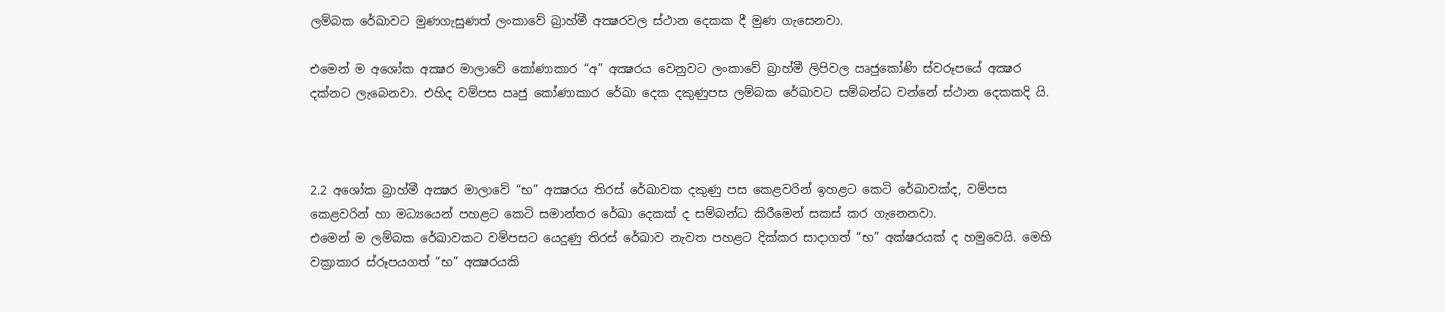ලම්බක රේඛාවට මුණගැසුණත් ලංකාවේ බ්‍රාහ්මී අක්‍ෂරවල ස්ථාන දෙකක දී මුණ ගැසෙනවා.

එමෙන් ම අශෝක අක්‍ෂර මාලාවේ කෝණාකාර “අ” අක්‍ෂරය වෙනුවට ලංකාවේ බ්‍රාහ්මී ලිපිවල ඍජුකෝණි ස්වරූපයේ අක්‍ෂර දක්නට ලැබෙනවා. එහිද වම්පස ඍජු කෝණාකාර රේඛා දෙක දකුණුපස ලම්බක රේඛාවට සම්බන්ධ වන්නේ ස්ථාන දෙකකදි යි.



2.2 අශෝක බ්‍රාහ්මී අක්‍ෂර මාලාවේ “භ” අක්‍ෂරය තිරස් රේඛාවක දකුණු පස කෙළවරින් ඉහළට කෙටි රේඛාවක්ද, වම්පස කෙළවරින් හා මධ්‍යයෙන් පහළට කෙටි සමාන්තර රේඛා දෙකක් ද සම්බන්ධ කිරීමෙන් සකස් කර ගැනෙනවා.
එමෙන් ම ලම්බක රේඛාවකට වම්පසට යෙදුණු තිරස් රේඛාව නැවත පහළට දික්කර සාදාගත් “භ” අක්ෂරයක් ද හමුවෙයි. මෙහි වක්‍රාකාර ස්රූපයගත් “භ” අක්‍ෂරයකි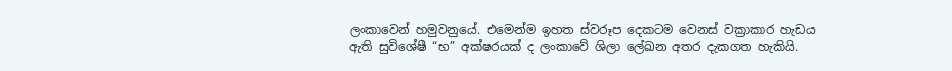ලංකාවෙන් හමුවනුයේ. එමෙන්ම ඉහත ස්වරූප දෙකටම වෙනස් වක්‍රාකාර හැඩය ඇති සුවිශේෂී “භ” අක්ෂරයක් ද ලංකාවේ ශිලා ලේඛන අතර දැකගත හැකියි.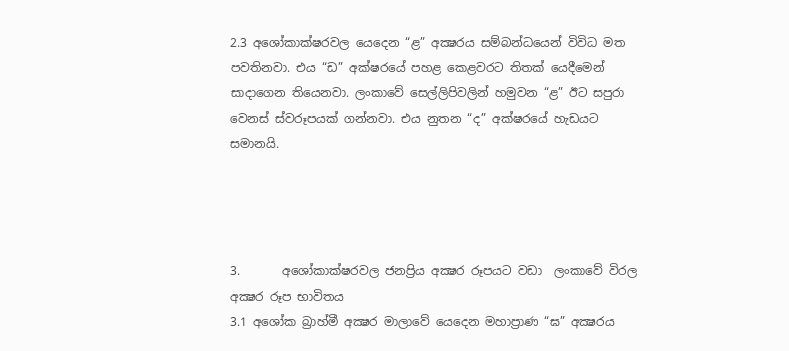2.3 අශෝකාක්ෂරවල යෙදෙන “ළ” අක්‍ෂරය සම්බන්ධයෙන් විවිධ මත පවතිනවා. එය “ඩ” අක්ෂරයේ පහළ කෙළවරට තිතක් යෙදීමෙන් සාදාගෙන තියෙනවා. ලංකාවේ සෙල්ලිපිවලින් හමුවන “ළ” ඊට සපුරා වෙනස් ස්වරූපයක් ගන්නවා. එය නුතන “ද” අක්ෂරයේ හැඩයට සමානයි.




3.       අශෝකාක්ෂරවල ජනප්‍රිය අක්‍ෂර රූපයට වඩා  ලංකාවේ විරල අක්‍ෂර රූප භාවිතය
3.1 අශෝක බ්‍රාහ්මී අක්‍ෂර මාලාවේ යෙදෙන මහාප්‍රාණ “ඝ” අක්‍ෂරය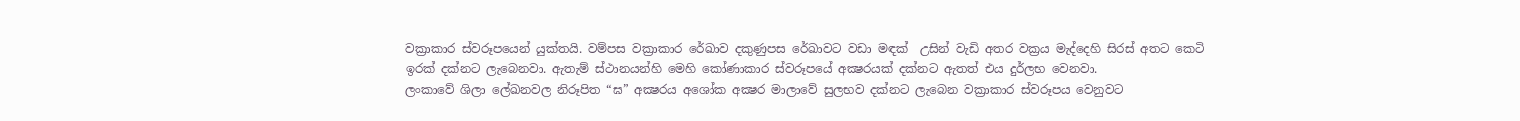වක්‍රාකාර ස්වරූපයෙන් යුක්තයි. වම්පස වක්‍රාකාර රේඛාව දකුණුපස රේඛාවට වඩා මඳක්  උසින් වැඩි අතර වක්‍රය මැද්දෙහි සිරස් අතට කෙටි ඉරක් දක්නට ලැබෙනවා. ඇතැම් ස්ථානයන්හි මෙහි කෝණාකාර ස්වරූපයේ අක්‍ෂරයක් දක්නට ඇතත් එය දුර්ලභ වෙනවා.
ලංකාවේ ශිලා ලේඛනවල නිරූපිත “ඝ” අක්‍ෂරය අශෝක අක්‍ෂර මාලාවේ සුලභව දක්නට ලැබෙන වක්‍රාකාර ස්වරූපය වෙනුවට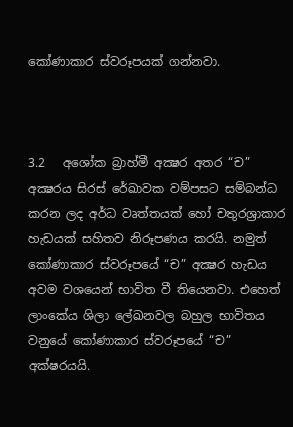කෝණාකාර ස්වරූපයක් ගන්නවා.



3.2   අශෝක බ්‍රාහ්මී අක්‍ෂර අතර “ච” අක්‍ෂරය සිරස් රේඛාවක වම්පසට සම්බන්ධ කරන ලද අර්ධ වෘත්තයක් හෝ චතුරශ්‍රාකාර හැඩයක් සහිතව නිරූපණය කරයි. නමුත් කෝණාකාර ස්වරූපයේ “ච” අක්‍ෂර හැඩය අවම වශයෙන් භාවිත වී තියෙනවා. එහෙත් ලාංකේය ශිලා ලේඛනවල බහුල භාවිතය වනුයේ කෝණාකාර ස්වරූපයේ “ච” අක්ෂරයයි.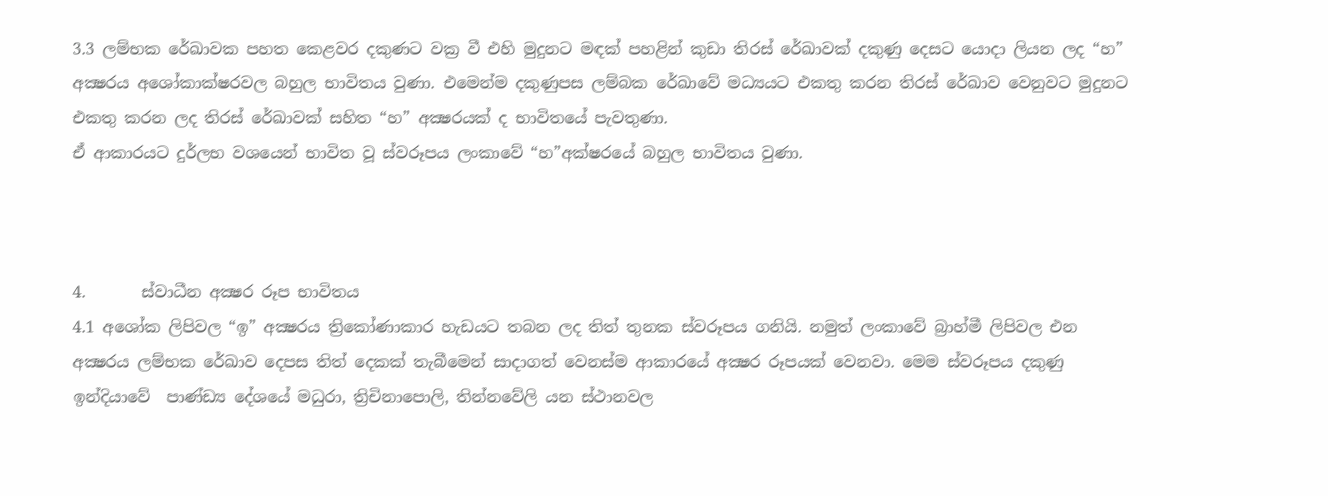3.3 ලම්භක රේඛාවක පහත කෙළවර දකුණට වක්‍ර වී එහි මුදුනට මඳක් පහළින් කුඩා තිරස් රේඛාවක් දකුණු දෙසට යොදා ලියන ලද “හ” අක්‍ෂරය අශෝකාක්ෂරවල බහුල භාවිතය වුණා. එමෙන්ම දකුණුපස ලම්බක රේඛාවේ මධ්‍යයට එකතු කරන තිරස් රේඛාව වෙනුවට මුදුනට එකතු කරන ලද තිරස් රේඛාවක් සහිත “හ” අක්‍ෂරයක් ද භාවිතයේ පැවතුණා.
ඒ ආකාරයට දුර්ලභ වශයෙන් භාවිත වූ ස්වරූපය ලංකාවේ “හ”අක්ෂරයේ බහුල භාවිතය වුණා.



4.       ස්වාධීන අක්‍ෂර රූප භාවිතය
4.1 අශෝක ලිපිවල “ඉ” අක්‍ෂරය ත්‍රිකෝණාකාර හැඩයට තබන ලද තිත් තුනක ස්වරූපය ගනියි. නමුත් ලංකාවේ බ්‍රාහ්මී ලිපිවල එන අක්‍ෂරය ලම්භක රේඛාව දෙපස තිත් දෙකක් තැබීමෙන් සාදාගත් වෙනස්ම ආකාරයේ අක්‍ෂර රූපයක් වෙනවා. මෙම ස්වරූපය දකුණු ඉන්දියාවේ  පාණ්ඩ්‍ය දේශයේ මධුරා, ත්‍රිචිනාපොලි, තින්නවේලි යන ස්ථානවල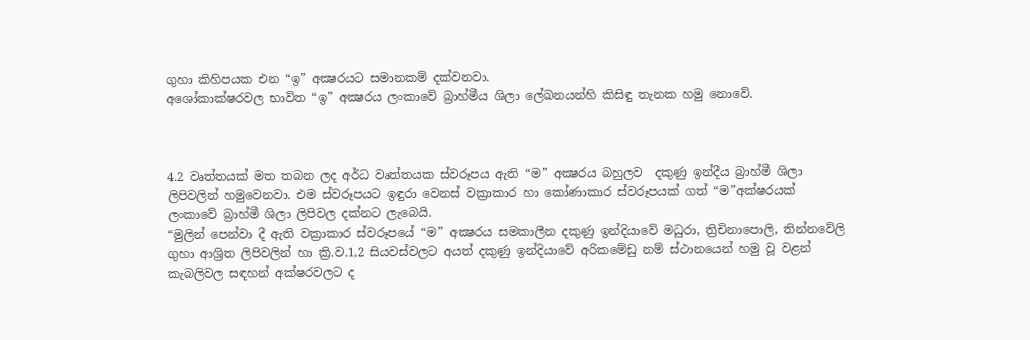ගුහා කිහිපයක එන “ඉ” අක්‍ෂරයට සමානකම් දක්වනවා.
අශෝකාක්ෂරවල භාවිත “ඉ” අක්‍ෂරය ලංකාවේ බ්‍රාහ්මීය ශිලා ලේඛනයන්හි කිසිඳු තැනක හමු නොවේ.



4.2 වෘත්තයක් මත තබන ලද අර්ධ වෘත්තයක ස්වරූපය ඇති “ම” අක්‍ෂරය බහුලව  දකුණු ඉන්දීය බ්‍රාහ්මී ශිලා ලිපිවලින් හමුවෙනවා. එම ස්වරූපයට ඉඳුරා වෙනස් වක්‍රාකාර හා කෝණාකාර ස්වරූපයක් ගත් “ම”අක්ෂරයක් ලංකාවේ බ්‍රාහ්මී ශිලා ලිපිවල දක්නට ලැබෙයි.
“මුලින් පෙන්වා දී ඇති වක්‍රාකාර ස්වරූපයේ “ම” අක්‍ෂරය සමකාලීන දකුණු ඉන්දියාවේ මධුරා, ත්‍රිචිනාපොලි, තින්නවේලි ගුහා ආශ්‍රිත ලිපිවලින් හා ක්‍රි.ව.1,2 සියවස්වලට අයත් දකුණු ඉන්දියාවේ අරිකමේඩු නම් ස්ථානයෙන් හමු වූ වළන් කැබලිවල සඳහන් අක්ෂරවලට ද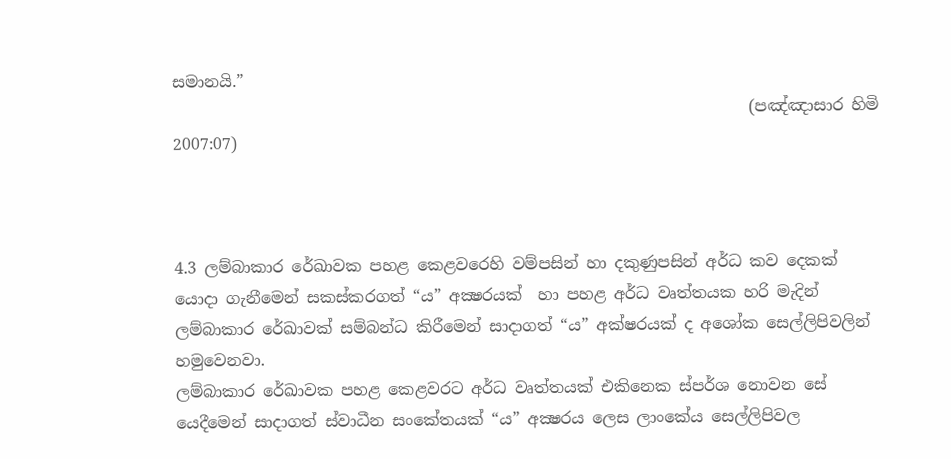සමානයි.”
                                                                        (පඤ්ඤාසාර හිමි 2007:07)



4.3 ලම්බාකාර රේඛාවක පහළ කෙළවරෙහි වම්පසින් හා දකුණුපසින් අර්ධ කව දෙකක් යොදා ගැනීමෙන් සකස්කරගත් “ය” අක්‍ෂරයක්  හා පහළ අර්ධ වෘත්තයක හරි මැදින් ලම්බාකාර රේඛාවක් සම්බන්ධ කිරීමෙන් සාදාගත් “ය” අක්ෂරයක් ද අශෝක සෙල්ලිපිවලින් හමුවෙනවා.
ලම්බාකාර රේඛාවක පහළ කෙළවරට අර්ධ වෘත්තයක් එකිනෙක ස්පර්ශ නොවන සේ යෙදීමෙන් සාදාගත් ස්වාධීන සංකේතයක් “ය” අක්‍ෂරය ලෙස ලාංකේය සෙල්ලිපිවල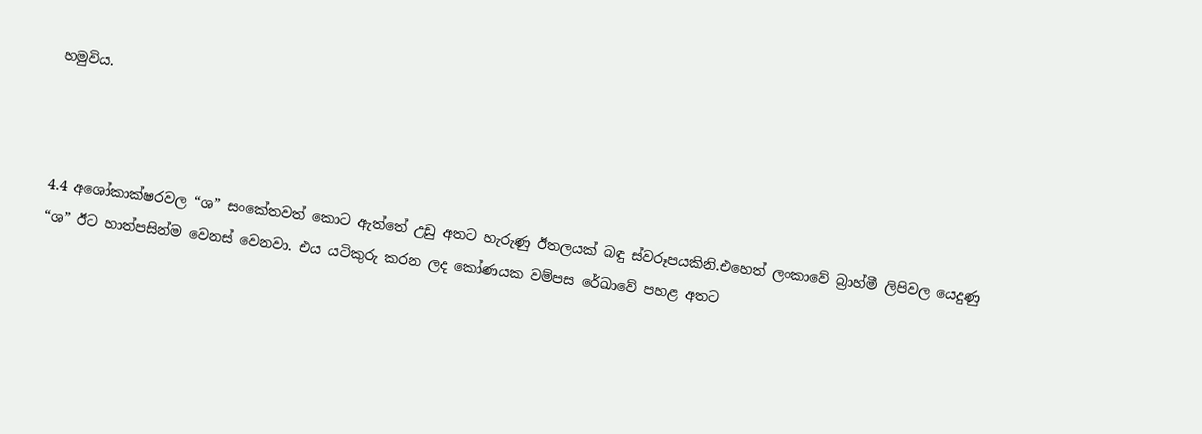හමුවිය.



4.4 අශෝකාක්ෂරවල “ශ” සංකේතවත් කොට ඇත්තේ උඩු අතට හැරුණු ඊතලයක් බඳු ස්වරූපයකිනි.එහෙත් ලංකාවේ බ්‍රාහ්මී ලිපිවල යෙදුණු “ශ” ඊට හාත්පසින්ම වෙනස් වෙනවා. එය යටිකුරු කරන ලද කෝණයක වම්පස රේඛාවේ පහළ අතට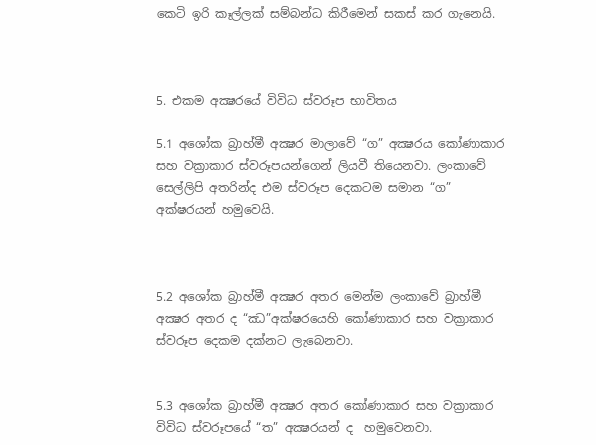කෙටි ඉරි කෑල්ලක් සම්බන්ධ කිරීමෙන් සකස් කර ගැනෙයි.



5. එකම අක්‍ෂරයේ විවිධ ස්වරූප භාවිතය

5.1 අශෝක බ්‍රාහ්මී අක්‍ෂර මාලාවේ “ග” අක්‍ෂරය කෝණාකාර සහ වක්‍රාකාර ස්වරූපයන්ගෙන් ලියවී තියෙනවා. ලංකාවේ සෙල්ලිපි අතරින්ද එම ස්වරූප දෙකටම සමාන “ග” අක්ෂරයන් හමුවෙයි.



5.2 අශෝක බ්‍රාහ්මී අක්‍ෂර අතර මෙන්ම ලංකාවේ බ්‍රාහ්මී අක්‍ෂර අතර ද “ඣ”අක්ෂරයෙහි කෝණාකාර සහ වක්‍රාකාර ස්වරූප දෙකම දක්නට ලැබෙනවා.


5.3 අශෝක බ්‍රාහ්මී අක්‍ෂර අතර කෝණාකාර සහ වක්‍රාකාර  විවිධ ස්වරූපයේ “ත” අක්‍ෂරයන් ද  හමුවෙනවා.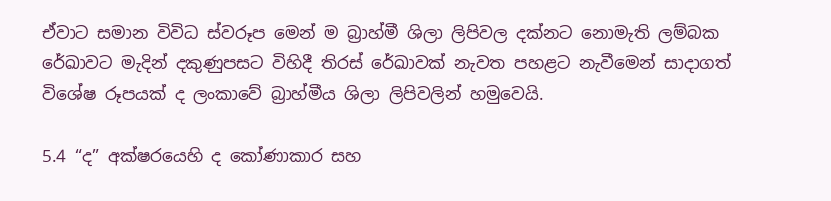ඒවාට සමාන විවිධ ස්වරූප මෙන් ම බ්‍රාහ්මී ශිලා ලිපිවල දක්නට නොමැති ලම්බක රේඛාවට මැදින් දකුණුපසට විහිදී තිරස් රේඛාවක් නැවත පහළට නැවීමෙන් සාදාගත් විශේෂ රූපයක් ද ලංකාවේ බ්‍රාහ්මීය ශිලා ලිපිවලින් හමුවෙයි.

5.4 “ද” අක්ෂරයෙහි ද කෝණාකාර සහ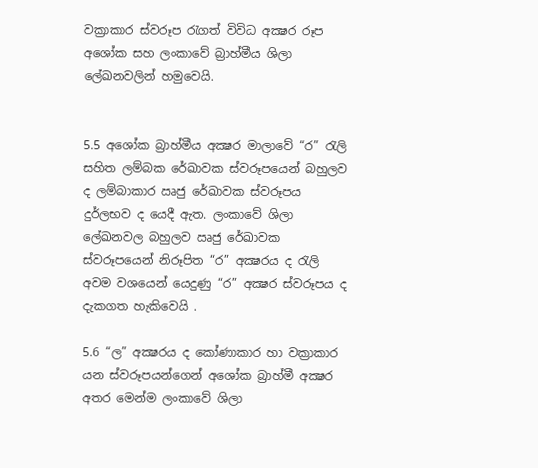වක්‍රාකාර ස්වරූප රැගත් විවිධ අක්‍ෂර රූප අශෝක සහ ලංකාවේ බ්‍රාහ්මීය ශිලා ලේඛනවලින් හමුවෙයි.


5.5 අශෝක බ්‍රාහ්මීය අක්‍ෂර මාලාවේ “ර” රැලි සහිත ලම්බක රේඛාවක ස්වරූපයෙන් බහුලව ද ලම්බාකාර ඍජු රේඛාවක ස්වරූපය දුර්ලභව ද යෙදී ඇත. ලංකාවේ ශිලා ලේඛනවල බහුලව ඍජු රේඛාවක ස්වරූපයෙන් නිරූපිත “ර” අක්‍ෂරය ද රැලි අවම වශයෙන් යෙදුණු “ර” අක්‍ෂර ස්වරූපය ද දැකගත හැකිවෙයි .

5.6 “ල” අක්‍ෂරය ද කෝණාකාර හා වක්‍රාකාර යන ස්වරූපයන්ගෙන් අශෝක බ්‍රාහ්මී අක්‍ෂර අතර මෙන්ම ලංකාවේ ශිලා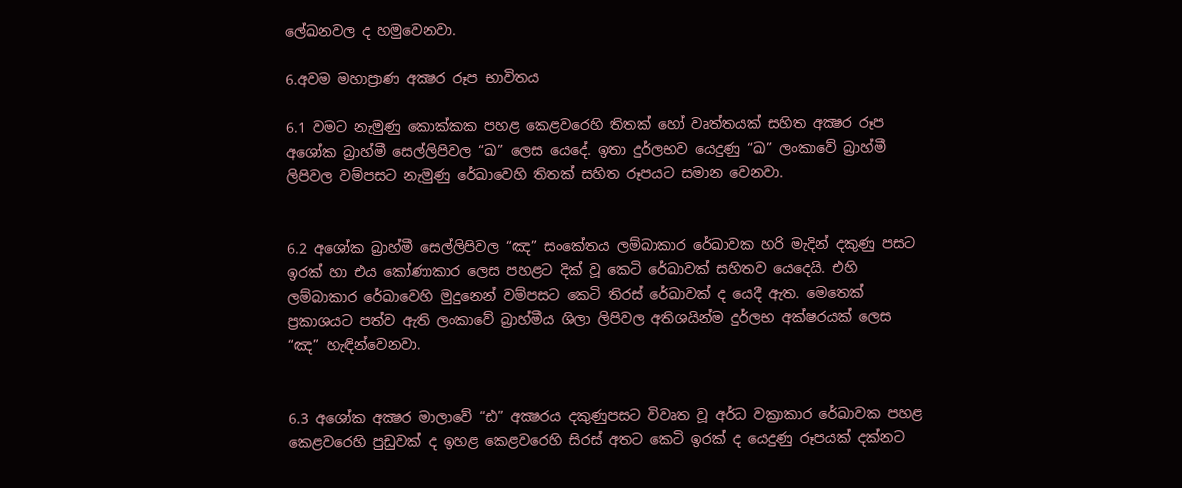ලේඛනවල ද හමුවෙනවා.

6.අවම මහාප්‍රාණ අක්‍ෂර රූප භාවිතය

6.1 වමට නැමුණු කොක්කක පහළ කෙළවරෙහි තිතක් හෝ වෘත්තයක් සහිත අක්‍ෂර රූප අශෝක බ්‍රාහ්මී සෙල්ලිපිවල “ඛ” ලෙස යෙදේ. ඉතා දුර්ලභව යෙදුණු “ඛ” ලංකාවේ බ්‍රාහ්මී ලිපිවල වම්පසට නැමුණු රේඛාවෙහි තිතක් සහිත රූපයට සමාන වෙනවා.


6.2 අශෝක බ්‍රාහ්මී සෙල්ලිපිවල “ඤ” සංකේතය ලම්බාකාර රේඛාවක හරි මැදින් දකුණු පසට ඉරක් හා එය කෝණාකාර ලෙස පහළට දික් වූ කෙටි රේඛාවක් සහිතව යෙදෙයි. එහි ලම්බාකාර රේඛාවෙහි මුදුනෙන් වම්පසට කෙටි තිරස් රේඛාවක් ද යෙදී ඇත. මෙතෙක් ප්‍රකාශයට පත්ව ඇති ලංකාවේ බ්‍රාහ්මීය ශිලා ලිපිවල අතිශයින්ම දුර්ලභ අක්ෂරයක් ලෙස “ඤ” හැඳින්වෙනවා.


6.3 අශෝක අක්‍ෂර මාලාවේ “ඪ” අක්‍ෂරය දකුණුපසට විවෘත වූ අර්ධ වක්‍රාකාර රේඛාවක පහළ කෙළවරෙහි පුඩුවක් ද ඉහළ කෙළවරෙහි සිරස් අතට කෙටි ඉරක් ද යෙදුණු රූපයක් දක්නට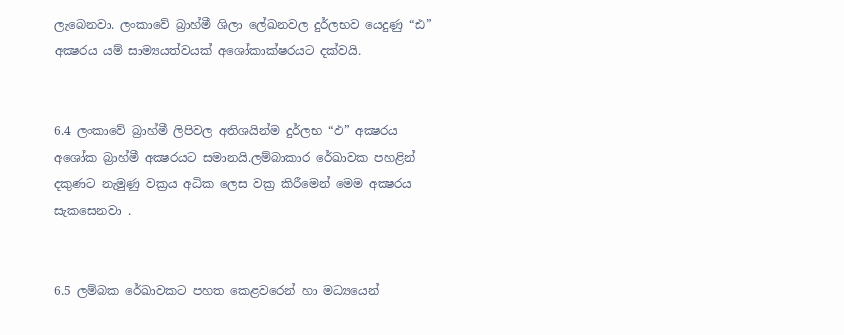ලැබෙනවා. ලංකාවේ බ්‍රාහ්මී ශිලා ලේඛනවල දුර්ලභව යෙදුණු “ඪ” අක්‍ෂරය යම් සාම්‍යයත්වයක් අශෝකාක්ෂරයට දක්වයි.


6.4 ලංකාවේ බ්‍රාහ්මී ලිපිවල අතිශයින්ම දුර්ලභ “ඵ” අක්‍ෂරය අශෝක බ්‍රාහ්මී අක්‍ෂරයට සමානයි.ලම්බාකාර රේඛාවක පහළින් දකුණට නැමුණු වක්‍රය අධික ලෙස වක්‍ර කිරීමෙන් මෙම අක්‍ෂරය සැකසෙනවා .


6.5 ලම්බක රේඛාවකට පහත කෙළවරෙන් හා මධ්‍යයෙන්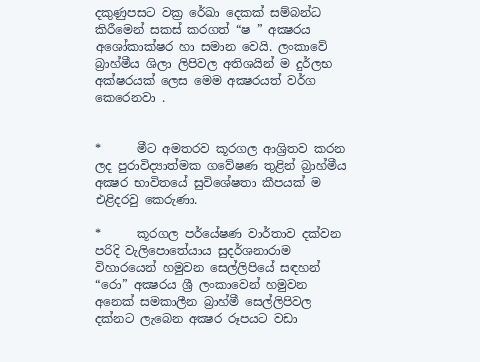දකුණුපසට වක්‍ර රේඛා දෙකක් සම්බන්ධ කිරීමෙන් සකස් කරගත් “ෂ ” අක්‍ෂරය අශෝකාක්ෂර හා සමාන වෙයි. ලංකාවේ බ්‍රාහ්මීය ශිලා ලිපිවල අතිශයින් ම දුර්ලභ අක්ෂරයක් ලෙස මෙම අක්‍ෂරයත් වර්ග කෙරෙනවා .


*      මීට අමතරව කූරගල ආශ්‍රිතව කරන ලද පුරාවිද්‍යාත්මක ගවේෂණ තුළින් බ්‍රාහ්මීය අක්‍ෂර භාවිතයේ සුවිශේෂතා කීපයක් ම එළිදරවු කෙරුණා.

*      කූරගල පර්යේෂණ වාර්තාව දක්වන පරිදි වැලිපොතේයාය සුදර්ශනාරාම විහාරයෙන් හමුවන සෙල්ලිපියේ සඳහන් “රො” අක්‍ෂරය ශ්‍රී ලංකාවෙන් හමුවන අනෙක් සමකාලීන බ්‍රාහ්මී සෙල්ලිපිවල දක්නට ලැබෙන අක්‍ෂර රූපයට වඩා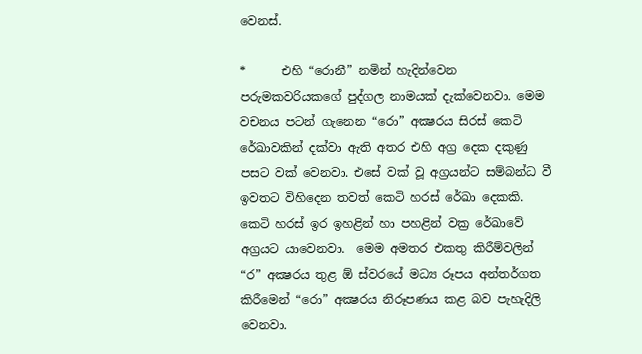වෙනස්.

*      එහි “රොනී” නමින් හැදින්වෙන පරුමකවරියකගේ පුද්ගල නාමයක් දැක්වෙනවා. මෙම වචනය පටන් ගැනෙන “රො” අක්‍ෂරය සිරස් කෙටි රේඛාවකින් දක්වා ඇති අතර එහි අග්‍ර දෙක දකුණු පසට වක් වෙනවා. එසේ වක් වූ අග්‍රයන්ට සම්බන්ධ වී ඉවතට විහිදෙන තවත් කෙටි හරස් රේඛා දෙකකි. කෙටි හරස් ඉර ඉහළින් හා පහළින් වක්‍ර රේඛාවේ අග්‍රයට යාවෙනවා.  මෙම අමතර එකතු කිරීම්වලින් “ර” අක්‍ෂරය තුළ ඕ ස්වරයේ මධ්‍ය රූපය අන්තර්ගත කිරීමෙන් “රො” අක්‍ෂරය නිරූපණය කළ බව පැහැදිලි වෙනවා.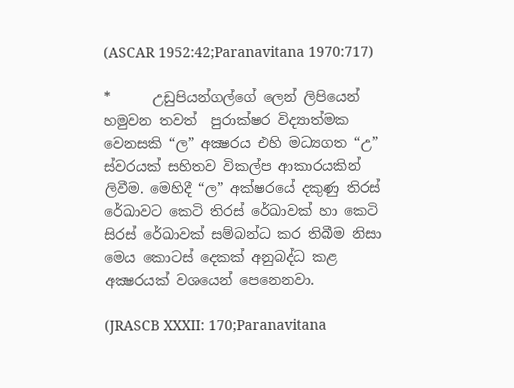(ASCAR 1952:42;Paranavitana 1970:717)

*      උඩුපියන්ගල්ගේ ලෙන් ලිපියෙන් හමුවන තවත්  පුරාක්ෂර විද්‍යාත්මක වෙනසකි “ල” අක්‍ෂරය එහි මධ්‍යගත “උ” ස්වරයක් සහිතව විකල්ප ආකාරයකින් ලිවීම. මෙහිදී “ල” අක්ෂරයේ දකුණු තිරස් රේඛාවට කෙටි තිරස් රේඛාවක් හා කෙටි සිරස් රේඛාවක් සම්බන්ධ කර තිබීම නිසා මෙය කොටස් දෙකක් අනුබද්ධ කළ අක්‍ෂරයක් වශයෙන් පෙනෙනවා.

(JRASCB XXXII: 170;Paranavitana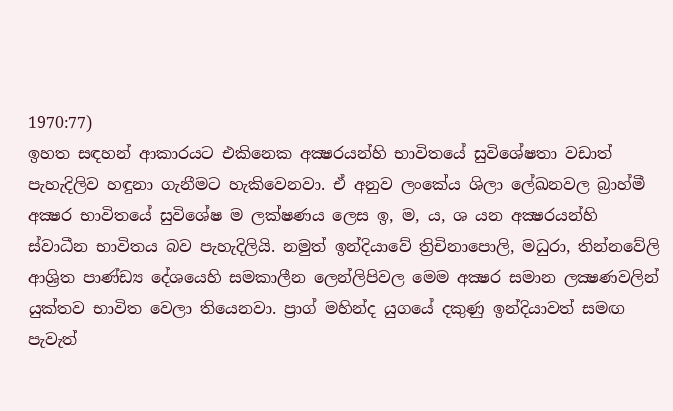1970:77)
ඉහත සඳහන් ආකාරයට එකිනෙක අක්‍ෂරයන්හි භාවිතයේ සුවිශේෂතා වඩාත් පැහැදිලිව හඳුනා ගැනීමට හැකිවෙනවා. ඒ අනුව ලංකේය ශිලා ලේඛනවල බ්‍රාහ්මී අක්‍ෂර භාවිතයේ සුවිශේෂ ම ලක්ෂණය ලෙස ඉ, ම, ය, ශ යන අක්‍ෂරයන්හි ස්වාධීන භාවිතය බව පැහැදිලියි. නමුත් ඉන්දියාවේ ත්‍රිචිනාපොලි, මධුරා, තින්නවේලි ආශ්‍රිත පාණ්ඩ්‍ය දේශයෙහි සමකාලීන ලෙන්ලිපිවල මෙම අක්‍ෂර සමාන ලක්‍ෂණවලින් යුක්තව භාවිත වෙලා තියෙනවා. ප්‍රාග් මහින්ද යුගයේ දකුණු ඉන්දියාවත් සමඟ පැවැත්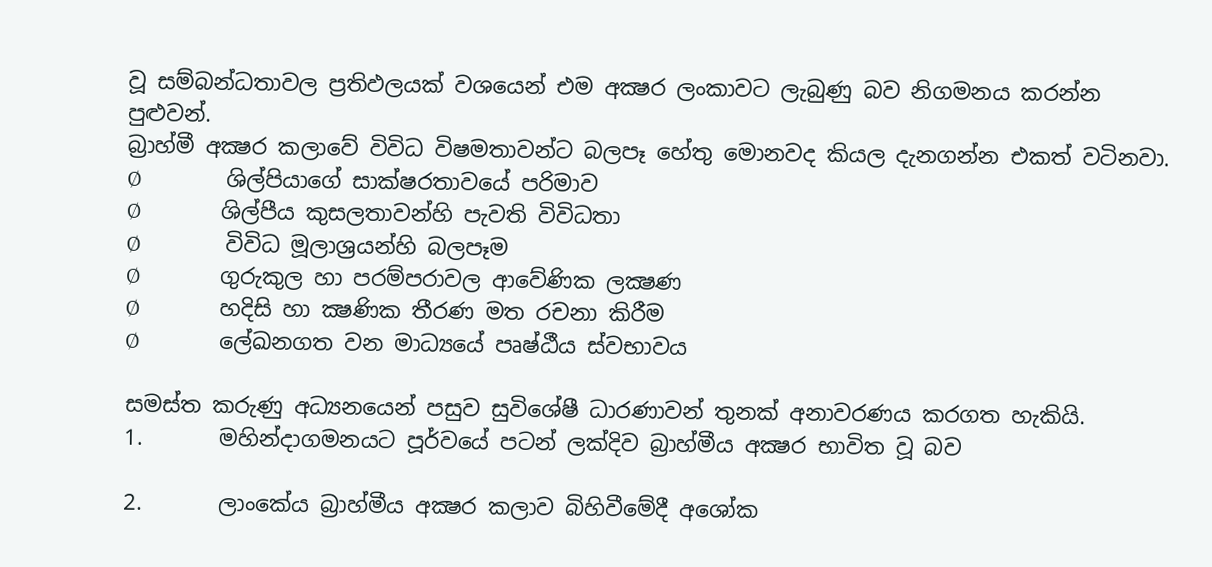වූ සම්බන්ධතාවල ප්‍රතිඵලයක් වශයෙන් එම අක්‍ෂර ලංකාවට ලැබුණු බව නිගමනය කරන්න පුළුවන්.
බ්‍රාහ්මී අක්‍ෂර කලාවේ විවිධ විෂමතාවන්ට බලපෑ හේතු මොනවද කියල දැනගන්න එකත් වටිනවා.
Ø                 ශිල්පියාගේ සාක්ෂරතාවයේ පරිමාව
Ø                ශිල්පීය කුසලතාවන්හි පැවති විවිධතා
Ø                 විවිධ මූලාශ්‍රයන්හි බලපෑම
Ø                ගුරුකුල හා පරම්පරාවල ආවේණික ලක්‍ෂණ
Ø                හදිසි හා ක්‍ෂණික තීරණ මත රචනා කිරීම
Ø                ලේඛනගත වන මාධ්‍යයේ පෘෂ්ඨීය ස්වභාවය

සමස්ත කරුණු අධ්‍යනයෙන් පසුව සුවිශේෂී ධාරණාවන් තුනක් අනාවරණය කරගත හැකියි.
1.       මහින්දාගමනයට පූර්වයේ පටන් ලක්දිව බ්‍රාහ්මීය අක්‍ෂර භාවිත වූ බව

2.       ලාංකේය බ්‍රාහ්මීය අක්‍ෂර කලාව බිහිවීමේදී අශෝක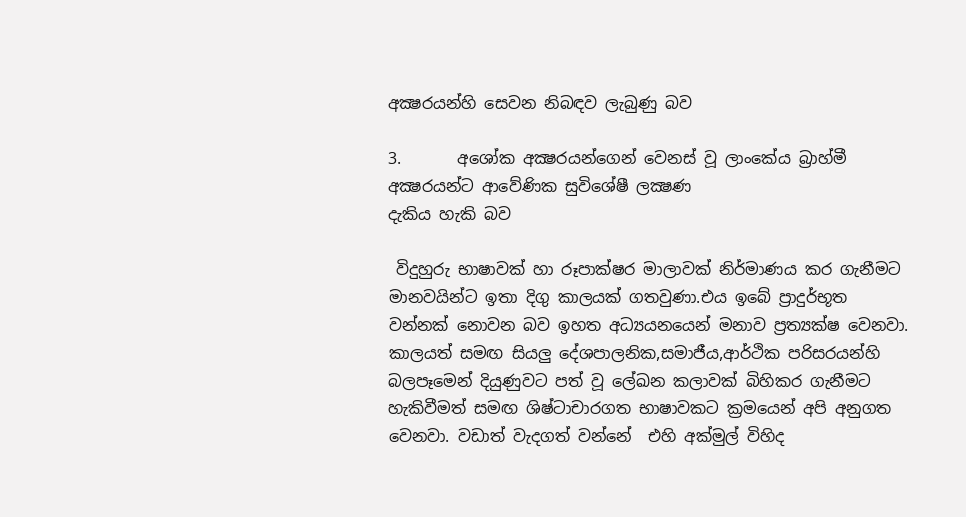අක්‍ෂරයන්හි සෙවන නිබඳව ලැබුණු බව

3.       අශෝක අක්‍ෂරයන්ගෙන් වෙනස් වූ ලාංකේය බ්‍රාහ්මී අක්‍ෂරයන්ට ආවේණික සුවිශේෂී ලක්‍ෂණ
දැකිය හැකි බව

 විදුහුරු භාෂාවක් හා රූපාක්ෂර මාලාවක් නිර්මාණය කර ගැනීමට මානවයින්ට ඉතා දිගු කාලයක් ගතවුණා.එය ඉබේ ප්‍රාදුර්භූත වන්නක් නොවන බව ඉහත අධ්‍යයනයෙන් මනාව ප්‍රත්‍යක්ෂ වෙනවා. කාලයත් සමඟ සියලු දේශපාලනික,සමාජීය,ආර්ථික පරිසරයන්හි බලපෑමෙන් දියුණුවට පත් වූ ලේඛන කලාවක් බිහිකර ගැනීමට හැකිවීමත් සමඟ ශිෂ්ටාචාරගත භාෂාවකට ක්‍රමයෙන් අපි අනුගත වෙනවා. වඩාත් වැදගත් වන්නේ  එහි අක්මුල් විහිද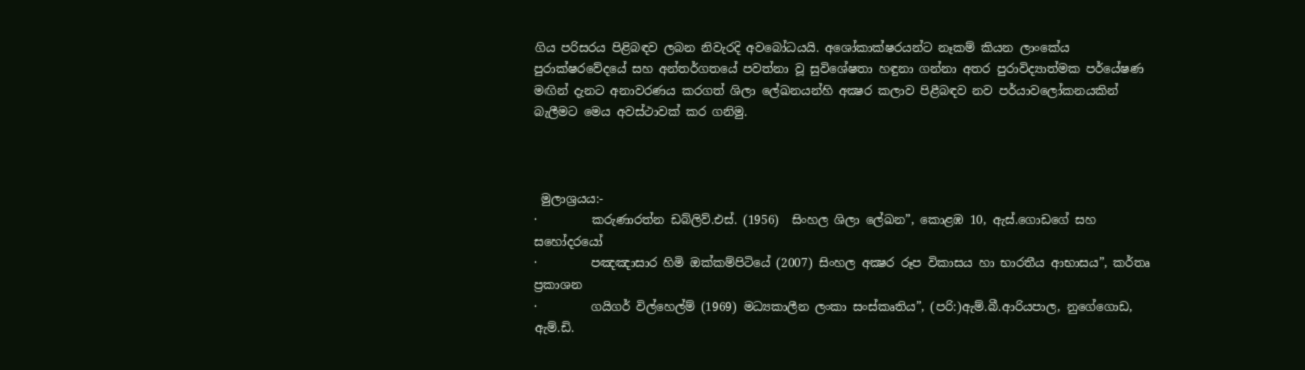ගිය පරිසරය පිළිබඳව ලබන නිවැරදි අවබෝධයයි. අශෝකාක්ෂරයන්ට නෑකම් කියන ලාංකේය පුරාක්ෂරවේදයේ සහ අන්තර්ගතයේ පවත්නා වූ සුවිශේෂතා හඳුනා ගන්නා අතර පුරාවිද්‍යාත්මක පර්යේෂණ මඟින් දැනට අනාවරණය කරගත් ශිලා ලේඛනයන්හි අක්‍ෂර කලාව පිළීබඳව නව පර්යාවලෝකනයකින් බැලීමට මෙය අවස්ථාවක් කර ගනිමු.



 මුලාශ්‍රයය:-
·         කරුණාරත්න ඩබ්ලිව්.එස්. (1956)  සිංහල ශිලා ලේඛන”, කොළඹ 10, ඇස්.ගොඩගේ සහ සහෝදරයෝ
·         පඤඤාසාර හිමි ඔක්කම්පිටියේ (2007) සිංහල අක්‍ෂර රූප විකාසය හා භාරතීය ආභාසය”, කර්තෘ ප්‍රකාශන
·         ගයිගර් විල්හෙල්ම් (1969) මධ්‍යකාලීන ලංකා සංස්කෘතිය”, (පරි:)ඇම්.බී.ආරියපාල, නුගේගොඩ, ඇම්.ඩි.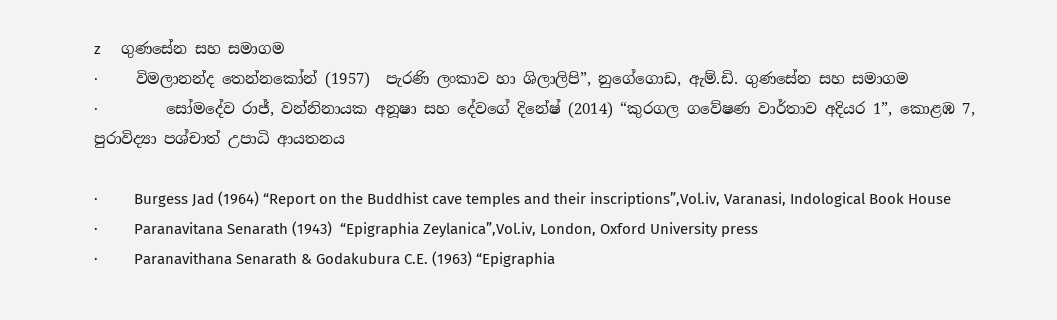z     ගුණසේන සහ සමාගම
·     විමලානන්ද තෙන්නකෝන් (1957)  පැරණි ලංකාව හා ශිලාලිපි”, නුගේගොඩ, ඇම්.ඩි. ගුණසේන සහ සමාගම
·         සෝමදේව රාජ්, වන්නිනායක අනූෂා සහ දේවගේ දිනේෂ් (2014) “කුරගල ගවේෂණ වාර්තාව අදියර 1”, කොළඹ 7, පුරාවිද්‍යා පශ්චාත් උපාධි ආයතනය

·         Burgess Jad (1964) “Report on the Buddhist cave temples and their inscriptions”,Vol.iv, Varanasi, Indological Book House
·         Paranavitana Senarath (1943)  “Epigraphia Zeylanica”,Vol.iv, London, Oxford University press
·         Paranavithana Senarath & Godakubura C.E. (1963) “Epigraphia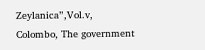Zeylanica”,Vol.v, Colombo, The government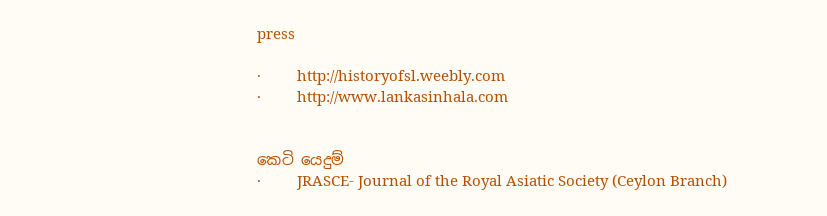press

·         http://historyofsl.weebly.com
·         http://www.lankasinhala.com


කෙටි යෙදුම්
·         JRASCE- Journal of the Royal Asiatic Society (Ceylon Branch)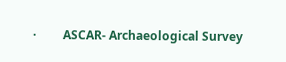·         ASCAR- Archaeological Survey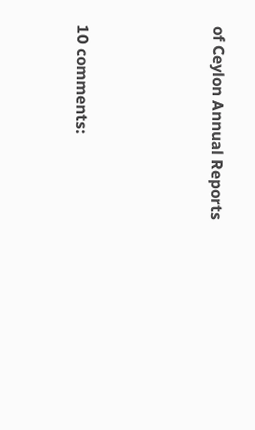of Ceylon Annual Reports





10 comments: